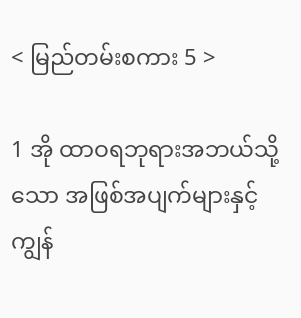< မြည်တမ်းစကား 5 >

1 အို ထာဝရဘုရားအဘယ်သို့သော အဖြစ်အပျက်များနှင့် ကျွန်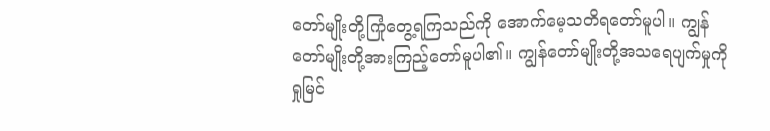တော်မျိုးတို့ကြုံတွေ့ရကြသည်ကို အောက်မေ့သတိရတော်မူပါ။ ကျွန်တော်မျိုးတို့အားကြည့်တော်မူပါ၏။ ကျွန်တော်မျိုးတို့အသရေပျက်မှုကို ရှုမြင်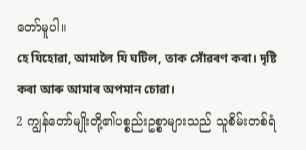တော်မူပါ။
হে যিহোৱা, আমালৈ যি ঘটিল, তাক সোঁৱৰণ কৰা। দৃষ্টি কৰা আৰু আমাৰ অপমান চোৱা।
2 ကျွန်တော်မျိုးတို့၏ပစ္စည်းဥစ္စာများသည် သူစိမ်းတစ်ရံ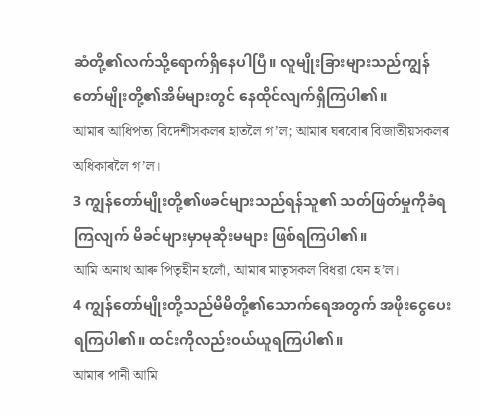ဆံတို့၏လက်သို့ရောက်ရှိနေပါပြီ။ လူမျိုးခြားများသည်ကျွန်တော်မျိုးတို့၏အိမ်များတွင် နေထိုင်လျက်ရှိကြပါ၏။
আমাৰ আধিপত্য বিদেশীসকলৰ হাতলৈ গ’ল; আমাৰ ঘৰবোৰ বিজাতীয়সকলৰ অধিকাৰলৈ গ’ল।
3 ကျွန်တော်မျိုးတို့၏ဖခင်များသည်ရန်သူ၏ သတ်ဖြတ်မှုကိုခံရကြလျက် မိခင်များမှာမုဆိုးမများ ဖြစ်ရကြပါ၏။
আমি অনাথ আৰু পিতৃহীন হলোঁ, আমাৰ মাতৃসকল বিধৱা যেন হ’ল।
4 ကျွန်တော်မျိုးတို့သည်မိမိတို့၏သောက်ရေအတွက် အဖိုးငွေပေးရကြပါ၏။ ထင်းကိုလည်းဝယ်ယူရကြပါ၏။
আমাৰ পানী আমি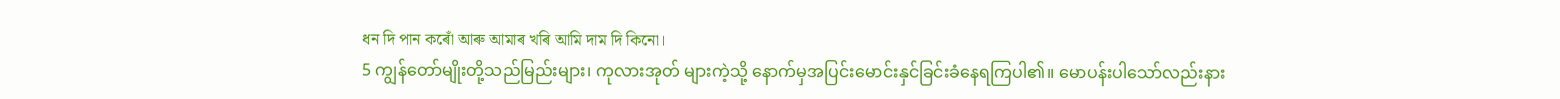ধন দি পান কৰোঁ আৰু আমাৰ খৰি আমি দাম দি কিনো।
5 ကျွန်တော်မျိုးတို့သည်မြည်းများ၊ ကုလားအုတ် များကဲ့သို့ နောက်မှအပြင်းမောင်းနှင်ခြင်းခံနေရကြပါ၏။ မောပန်းပါသော်လည်းနား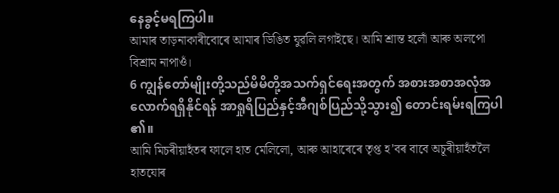နေခွင့်မရကြပါ။
আমাৰ তাড়নাকাৰীবোৰে আমাৰ ডিঙিত যুৱলি লগাইছে। আমি শ্ৰান্ত হলোঁ আৰু অলপো বিশ্ৰাম নাপাওঁ।
6 ကျွန်တော်မျိုးတို့သည်မိမိတို့အသက်ရှင်ရေးအတွက် အစားအစာအလုံအလောက်ရရှိနိုင်ရန် အာရှုရိပြည်နှင့်အီဂျစ်ပြည်သို့သွား၍ တောင်းရမ်းရကြပါ၏။
আমি মিচৰীয়াহঁতৰ ফালে হাত মেলিলো, আৰু আহাৰেৰে তৃপ্ত হ’বৰ বাবে অচূৰীয়াহঁতলৈ হাতযোৰ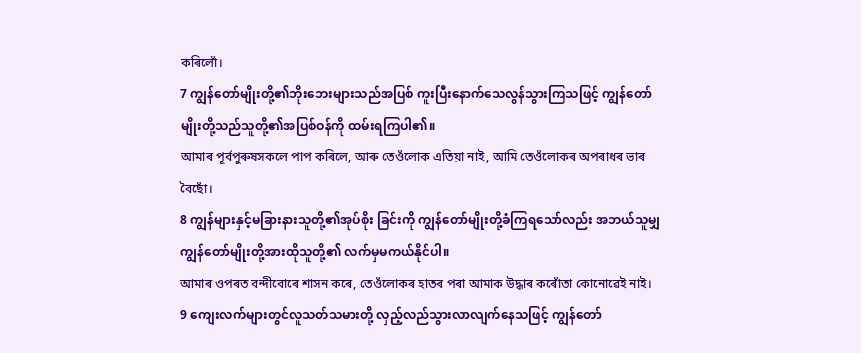কৰিলোঁ।
7 ကျွန်တော်မျိုးတို့၏ဘိုးဘေးများသည်အပြစ် ကူးပြီးနောက်သေလွန်သွားကြသဖြင့် ကျွန်တော်မျိုးတို့သည်သူတို့၏အပြစ်ဝန်ကို ထမ်းရကြပါ၏။
আমাৰ পূৰ্বপুৰুষসকলে পাপ কৰিলে, আৰু তেওঁলোক এতিয়া নাই, আমি তেওঁলোকৰ অপৰাধৰ ভাৰ বৈছোঁ।
8 ကျွန်များနှင့်မခြားနားသူတို့၏အုပ်စိုး ခြင်းကို ကျွန်တော်မျိုးတို့ခံကြရသော်လည်း အဘယ်သူမျှကျွန်တော်မျိုးတို့အားထိုသူတို့၏ လက်မှမကယ်နိုင်ပါ။
আমাৰ ওপৰত বন্দীবোৰে শাসন কৰে, তেওঁলোকৰ হাতৰ পৰা আমাক উদ্ধাৰ কৰোঁতা কোনোৱেই নাই।
9 ကျေးလက်များတွင်လူသတ်သမားတို့ လှည့်လည်သွားလာလျက်နေသဖြင့် ကျွန်တော်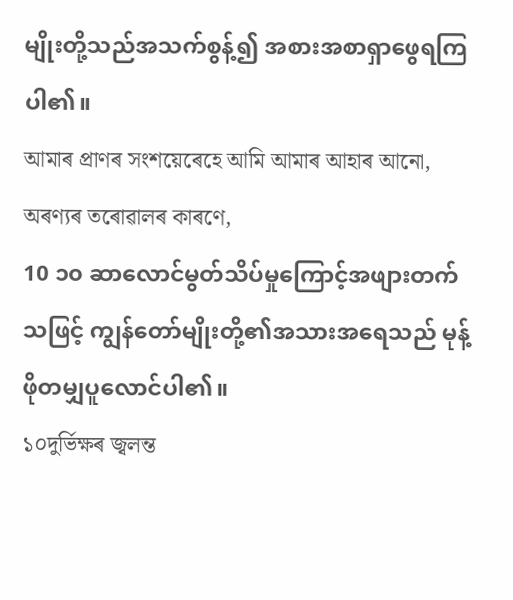မျိုးတို့သည်အသက်စွန့်၍ အစားအစာရှာဖွေရကြပါ၏။
আমাৰ প্ৰাণৰ সংশয়েৰেহে আমি আমাৰ আহাৰ আনো, অৰণ্যৰ তৰোৱালৰ কাৰণে,
10 ၁၀ ဆာလောင်မွတ်သိပ်မှုကြောင့်အဖျားတက်သဖြင့် ကျွန်တော်မျိုးတို့၏အသားအရေသည် မုန့်ဖိုတမျှပူလောင်ပါ၏။
১০দুৰ্ভিক্ষৰ জ্বলন্ত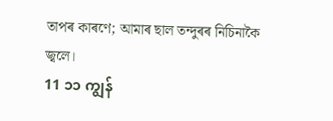তাপৰ কাৰণে; আমাৰ ছাল তন্দুৰৰ নিচিনাকৈ জ্বলে।
11 ၁၁ ကျွန်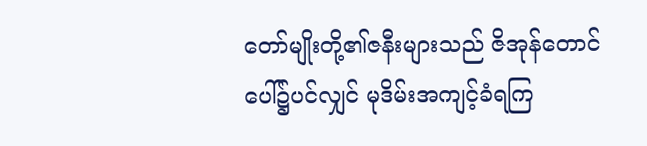တော်မျိုးတို့၏ဇနီးများသည် ဇိအုန်တောင်ပေါ်၌ပင်လျှင် မုဒိမ်းအကျင့်ခံရကြ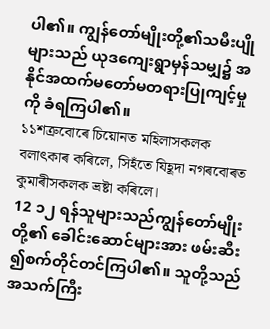ပါ၏။ ကျွန်တော်မျိုးတို့၏သမီးပျိုများသည် ယုဒကျေးရွာမှန်သမျှ၌ အနိုင်အထက်မတော်မတရားပြုကျင့်မှုကို ခံရကြပါ၏။
১১শত্ৰুবোৰে চিয়োনত মহিলাসকলক বলাৎকাৰ কৰিলে, সিহঁতে যিহূদা নগৰবোৰত কুমাৰীসকলক ভ্ৰষ্টা কৰিলে।
12 ၁၂ ရန်သူများသည်ကျွန်တော်မျိုးတို့၏ ခေါင်းဆောင်များအား ဖမ်းဆီး၍စက်တိုင်တင်ကြပါ၏။ သူတို့သည်အသက်ကြီး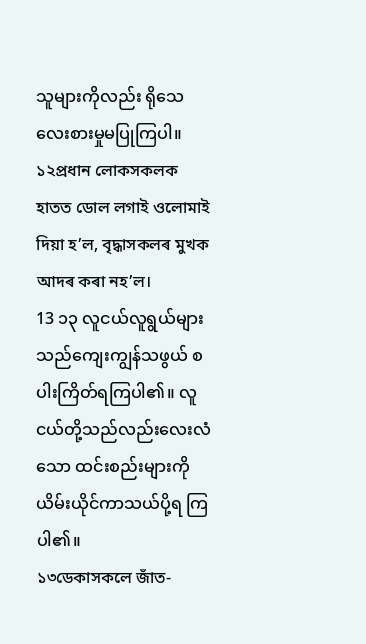သူများကိုလည်း ရိုသေလေးစားမှုမပြုကြပါ။
১২প্ৰধান লোকসকলক হাতত ডোল লগাই ওলোমাই দিয়া হ’ল, বৃদ্ধাসকলৰ মুখক আদৰ কৰা নহ’ল।
13 ၁၃ လူငယ်လူရွယ်များသည်ကျေးကျွန်သဖွယ် စပါးကြိတ်ရကြပါ၏။ လူငယ်တို့သည်လည်းလေးလံသော ထင်းစည်းများကိုယိမ်းယိုင်ကာသယ်ပို့ရ ကြပါ၏။
১৩ডেকাসকলে জাঁত-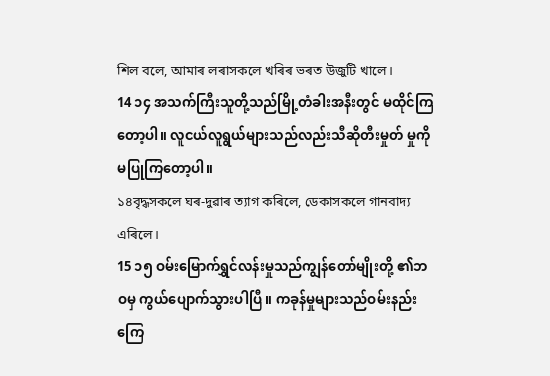শিল বলে, আমাৰ লৰাসকলে খৰিৰ ভৰত উজুটি খালে।
14 ၁၄ အသက်ကြီးသူတို့သည်မြို့တံခါးအနီးတွင် မထိုင်ကြတော့ပါ။ လူငယ်လူရွယ်များသည်လည်းသီဆိုတီးမှုတ် မှုကို မပြုကြတော့ပါ။
১৪বৃদ্ধসকলে ঘৰ-দুৱাৰ ত্যাগ কৰিলে, ডেকাসকলে গানবাদ্য এৰিলে।
15 ၁၅ ဝမ်းမြောက်ရွှင်လန်းမှုသည်ကျွန်တော်မျိုးတို့ ၏ဘဝမှ ကွယ်ပျောက်သွားပါပြီ။ ကခုန်မှုများသည်ဝမ်းနည်းကြေ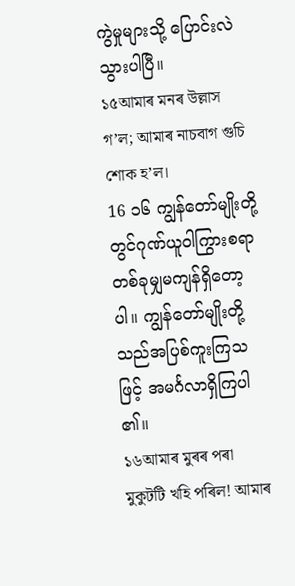ကွဲမှုများသို့ ပြောင်းလဲသွားပါပြီ။
১৫আমাৰ মনৰ উল্লাস গ’ল; আমাৰ নাচবাগ গুচি শোক হ’ল।
16 ၁၆ ကျွန်တော်မျိုးတို့တွင်ဂုဏ်ယူဝါကြွားစရာ တစ်ခုမျှမကျန်ရှိတော့ပါ။ ကျွန်တော်မျိုးတို့သည်အပြစ်ကူးကြသဖြင့် အမင်္ဂလာရှိကြပါ၏။
১৬আমাৰ মুৰৰ পৰা মুকুটটি খহি পৰিল! আমাৰ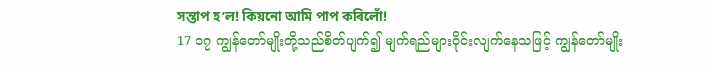সন্তাপ হ’ল! কিয়নো আমি পাপ কৰিলোঁ!
17 ၁၇ ကျွန်တော်မျိုးတို့သည်စိတ်ပျက်၍ မျက်ရည်များဝိုင်းလျက်နေသဖြင့် ကျွန်တော်မျိုး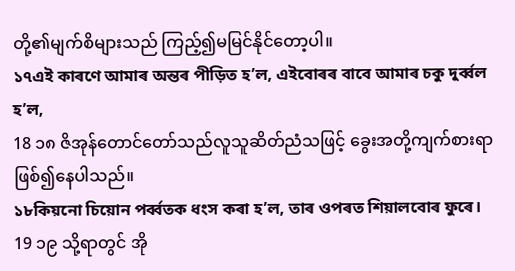တို့၏မျက်စိများသည် ကြည့်၍မမြင်နိုင်တော့ပါ။
১৭এই কাৰণে আমাৰ অন্তৰ পীড়িত হ’ল, এইবোৰৰ বাবে আমাৰ চকু দুৰ্ব্বল হ’ল,
18 ၁၈ ဇိအုန်တောင်တော်သည်လူသူဆိတ်ညံသဖြင့် ခွေးအတို့ကျက်စားရာဖြစ်၍နေပါသည်။
১৮কিয়নো চিয়োন পৰ্ব্বতক ধংস কৰা হ’ল, তাৰ ওপৰত শিয়ালবোৰ ফুৰে।
19 ၁၉ သို့ရာတွင် အို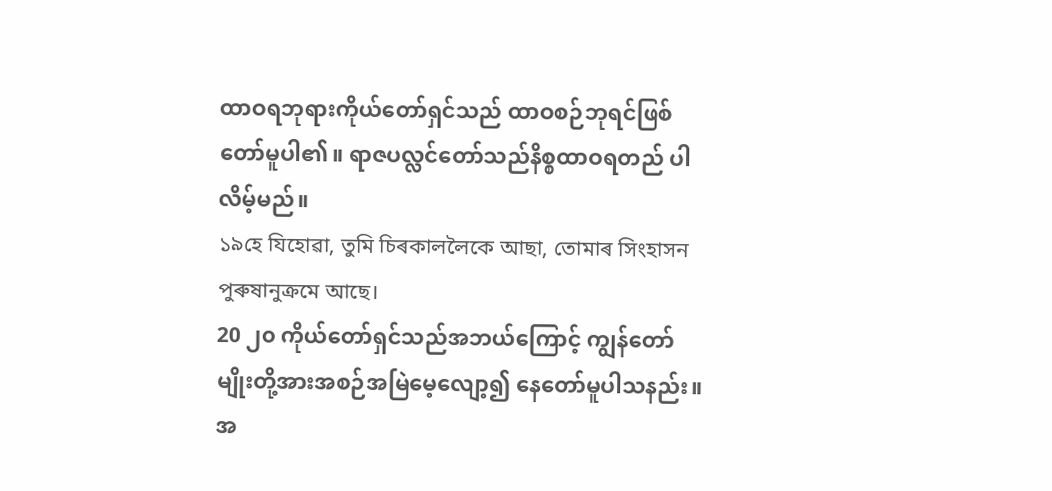ထာဝရဘုရားကိုယ်တော်ရှင်သည် ထာဝစဉ်ဘုရင်ဖြစ်တော်မူပါ၏။ ရာဇပလ္လင်တော်သည်နိစ္စထာဝရတည် ပါလိမ့်မည်။
১৯হে যিহোৱা, তুমি চিৰকাললৈকে আছা, তোমাৰ সিংহাসন পুৰুষানুক্ৰমে আছে।
20 ၂၀ ကိုယ်တော်ရှင်သည်အဘယ်ကြောင့် ကျွန်တော်မျိုးတို့အားအစဉ်အမြဲမေ့လျော့၍ နေတော်မူပါသနည်း။ အ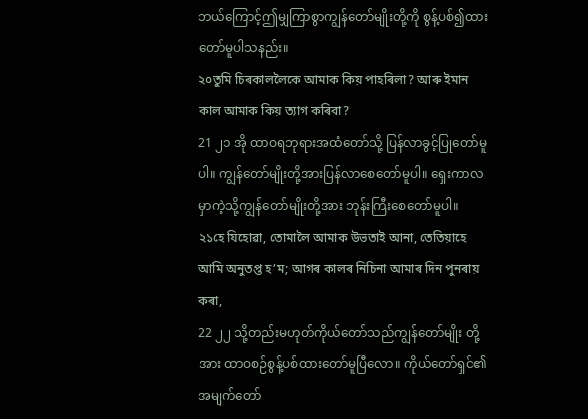ဘယ်ကြောင့်ဤမျှကြာစွာကျွန်တော်မျိုးတို့ကို စွန့်ပစ်၍ထားတော်မူပါသနည်း။
২০তুমি চিৰকাললৈকে আমাক কিয় পাহৰিলা? আৰু ইমান কাল আমাক কিয় ত্যাগ কৰিবা?
21 ၂၁ အို ထာဝရဘုရားအထံတော်သို့ ပြန်လာခွင့်ပြုတော်မူပါ။ ကျွန်တော်မျိုးတို့အားပြန်လာစေတော်မူပါ။ ရှေးကာလမှာကဲ့သို့ကျွန်တော်မျိုးတို့အား ဘုန်းကြီးစေတော်မူပါ။
২১হে যিহোৱা, তোমালৈ আমাক উভতাই আনা, তেতিয়াহে আমি অনুতপ্ত হ’ম; আগৰ কালৰ নিচিনা আমাৰ দিন পুনৰায় কৰা,
22 ၂၂ သို့တည်းမဟုတ်ကိုယ်တော်သည်ကျွန်တော်မျိုး တို့အား ထာဝစဉ်စွန့်ပစ်ထားတော်မူပြီလော။ ကိုယ်တော်ရှင်၏အမျက်တော်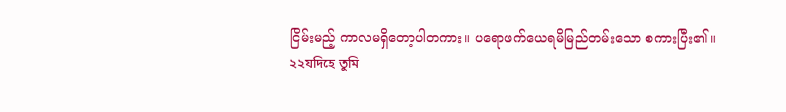ငြိမ်းမည့် ကာလမရှိတော့ပါတကား။ ပရောဖက်ယေရမိမြည်တမ်းသော စကားပြီး၏။
২২যদিহে তুমি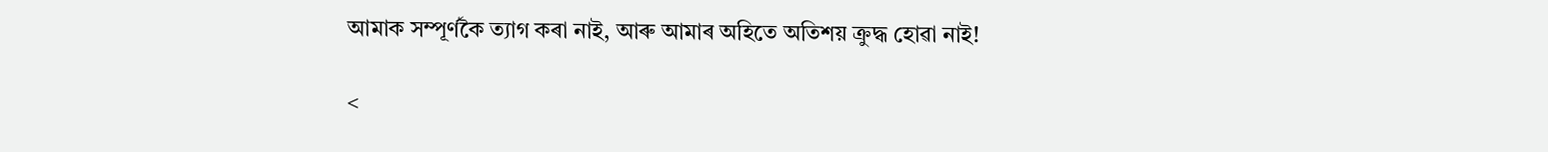আমাক সম্পূৰ্ণকৈ ত্যাগ কৰা নাই, আৰু আমাৰ অহিতে অতিশয় ক্ৰুদ্ধ হোৱা নাই!

<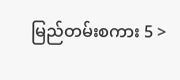မြည်တမ်းစကား 5 >